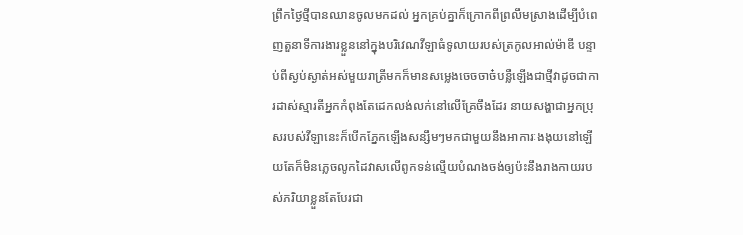ព្រឹកថ្ងៃថ្មីបានឈានចូលមកដល់ អ្នកគ្រប់គ្នាក៏ក្រោកពីព្រលឹមស្រាងដើម្បីបំពេញតួនាទីការងារខ្លួននៅក្នុងបរិវេណវីឡាធំទូលាយរបស់ត្រកូលអាល់ម៉ាឌី បន្ទាប់ពីស្ងប់ស្ងាត់អស់មួយរាត្រីមកក៏មានសម្លេងចេចចាច៎បន្លឺឡើងជាថ្មីវាដូចជាការដាស់ស្មារតីអ្នកកំពុងតែដេកលង់លក់នៅលើគ្រែចឹងដែរ នាយសង្ហាជាអ្នកប្រុសរបស់វីឡានេះក៏បើកភ្នែកឡើងសន្សឹមៗមកជាមួយនឹងអាការៈងងុយនៅឡើយតែក៏មិនភ្លេចលូកដៃវាសលើពូកទន់ល្មើយបំណងចង់ឲ្យប៉ះនឹងរាងកាយរបស់ភរិយាខ្លួនតែបែរជា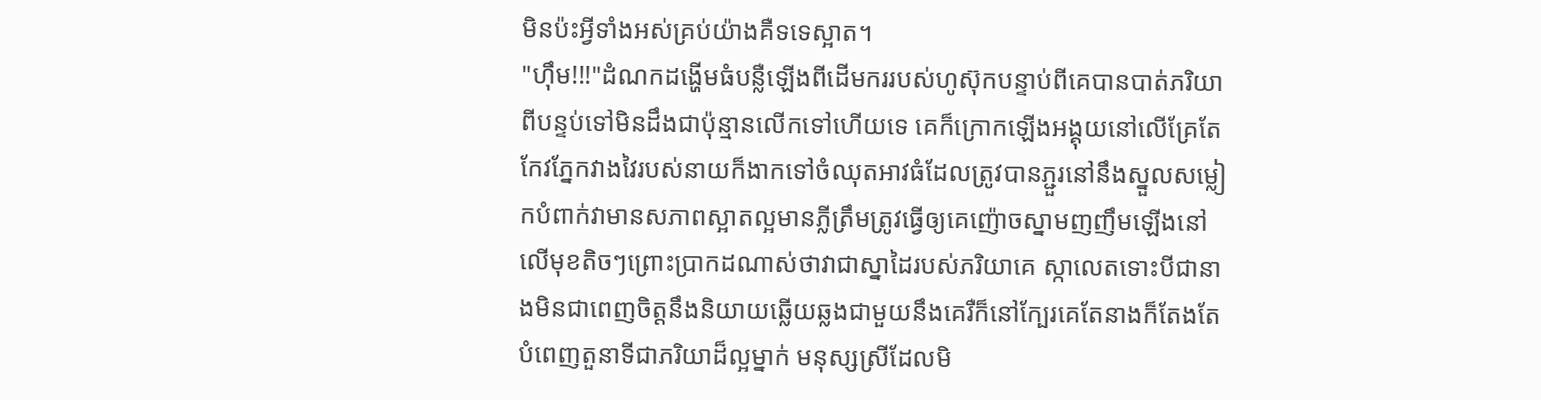មិនប៉ះអ្វីទាំងអស់គ្រប់យ៉ាងគឺទទេស្អាត។
"ហ៊ឹម!!!"ដំណកដង្ហើមធំបន្លឺឡើងពីដើមកររបស់ហូស៊ុកបន្ទាប់ពីគេបានបាត់ភរិយាពីបន្ទប់ទៅមិនដឹងជាប៉ុន្មានលើកទៅហើយទេ គេក៏ក្រោកឡើងអង្គុយនៅលើគ្រែតែកែវភ្នែកវាងវៃរបស់នាយក៏ងាកទៅចំឈុតអាវធំដែលត្រូវបានភ្ជួរនៅនឹងស្នួលសម្លៀកបំពាក់វាមានសភាពស្អាតល្អមានភ្លីត្រឹមត្រូវធ្វើឲ្យគេញ៉ោចស្នាមញញឹមឡើងនៅលើមុខតិចៗព្រោះប្រាកដណាស់ថាវាជាស្នាដៃរបស់ភរិយាគេ ស្កាលេតទោះបីជានាងមិនជាពេញចិត្តនឹងនិយាយឆ្លើយឆ្លងជាមួយនឹងគេរឺក៏នៅក្បែរគេតែនាងក៏តែងតែបំពេញតួនាទីជាភរិយាដ៏ល្អម្នាក់ មនុស្សស្រីដែលមិ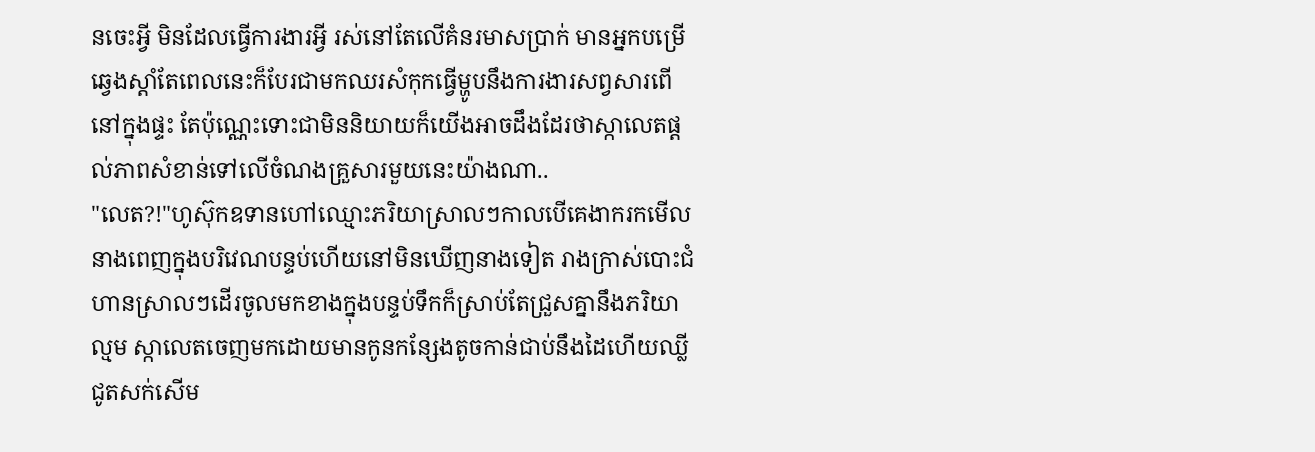នចេះអ្វី មិនដែលធ្វើការងារអ្វី រស់នៅតែលើគំនរមាសប្រាក់ មានអ្នកបម្រើឆ្វេងស្ដាំតែពេលនេះក៏បែរជាមកឈរសំកុកធ្វើម្ហូបនឹងការងារសព្វសារពើនៅក្នុងផ្ទះ តែប៉ុណ្ណេះទោះជាមិននិយាយក៏យើងអាចដឹងដែរថាស្កាលេតផ្ដល់ភាពសំខាន់ទៅលើចំណងគ្រួសារមួយនេះយ៉ាងណា..
"លេត?!"ហូស៊ុកឧទានហៅឈ្មោះភរិយាស្រាលៗកាលបើគេងាករកមើលនាងពេញក្នុងបរិវេណបន្ទប់ហើយនៅមិនឃើញនាងទៀត រាងក្រាស់បោះជំហានស្រាលៗដើរចូលមកខាងក្នុងបន្ទប់ទឹកក៏ស្រាប់តែជ្រួសគ្នានឹងភរិយាល្មម ស្កាលេតចេញមកដោយមានកូនកន្សែងតូចកាន់ជាប់នឹងដៃហើយឈ្លីជូតសក់សើម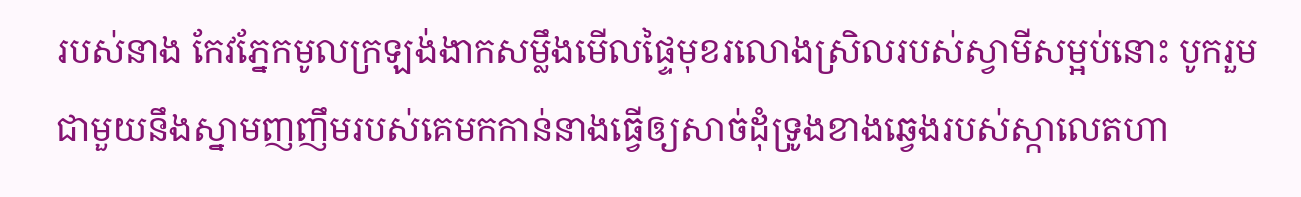របស់នាង កែវភ្នែកមូលក្រឡង់ងាកសម្លឹងមើលផ្ទៃមុខរលោងស្រិលរបស់ស្វាមីសម្អប់នោះ បូករួមជាមួយនឹងស្នាមញញឹមរបស់គេមកកាន់នាងធ្វើឲ្យសាច់ដុំទ្រូងខាងឆ្វេងរបស់ស្កាលេតហា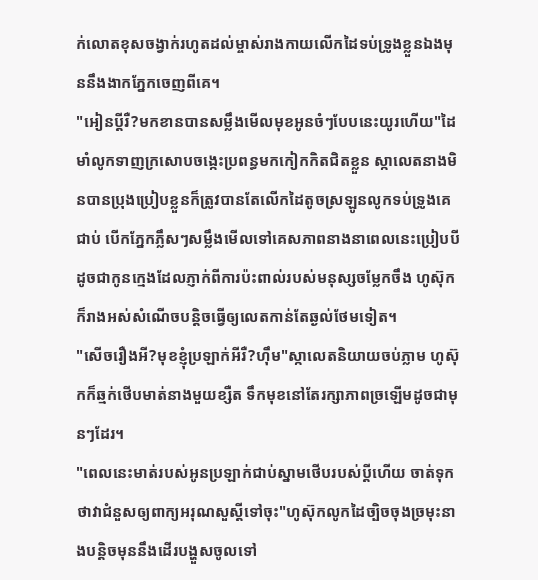ក់លោតខុសចង្វាក់រហូតដល់ម្ចាស់រាងកាយលើកដៃទប់ទ្រូងខ្លួនឯងមុននឹងងាកភ្នែកចេញពីគេ។
"អៀនប្ដីរឺ?មកខានបានសម្លឹងមើលមុខអូនចំៗបែបនេះយូរហើយ"ដៃមាំលូកទាញក្រសោបចង្កេះប្រពន្ធមកកៀកកិតជិតខ្លួន ស្កាលេតនាងមិនបានប្រុងប្រៀបខ្លួនក៏ត្រូវបានតែលើកដៃតូចស្រឡូនលូកទប់ទ្រូងគេជាប់ បើកភ្នែកភ្លឹសៗសម្លឹងមើលទៅគេសភាពនាងនាពេលនេះប្រៀបបីដូចជាកូនក្មេងដែលភ្ញាក់ពីការប៉ះពាល់របស់មនុស្សចម្លែកចឹង ហូស៊ុកក៏រាងអស់សំណើចបន្តិចធ្វើឲ្យលេតកាន់តែឆ្ងល់ថែមទៀត។
"សើចរឿងអី?មុខខ្ញុំប្រឡាក់អីរឺ?ហ៊ឹម"ស្កាលេតនិយាយចប់ភ្លាម ហូស៊ុកក៏ឆ្មក់ថើបមាត់នាងមួយខ្សឺត ទឹកមុខនៅតែរក្សាភាពច្រឡើមដូចជាមុនៗដែរ។
"ពេលនេះមាត់របស់អូនប្រឡាក់ជាប់ស្នាមថើបរបស់ប្ដីហើយ ចាត់ទុកថាវាជំនួសឲ្យពាក្យអរុណសួស្ដីទៅចុះ"ហូស៊ុកលូកដៃច្បិចចុងច្រមុះនាងបន្តិចមុននឹងដើរបង្ហួសចូលទៅ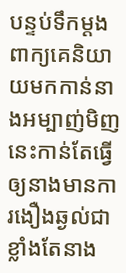បន្ទប់ទឹកម្ដង ពាក្យគេនិយាយមកកាន់នាងអម្បាញ់មិញនេះកាន់តែធ្វើឲ្យនាងមានការងឿងឆ្ងល់ជាខ្លាំងតែនាង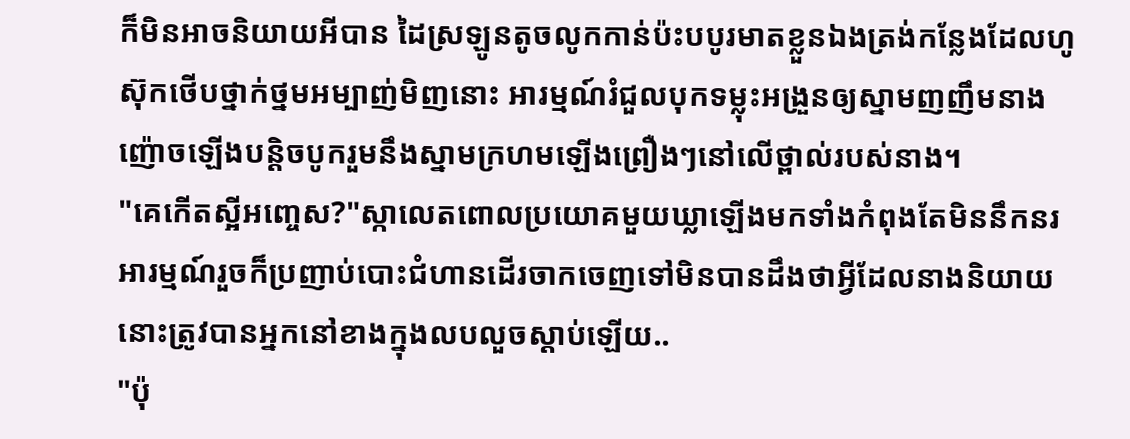ក៏មិនអាចនិយាយអីបាន ដៃស្រឡូនតូចលូកកាន់ប៉ះបបូរមាតខ្លួនឯងត្រង់កន្លែងដែលហូស៊ុកថើបថ្នាក់ថ្នមអម្បាញ់មិញនោះ អារម្មណ៍រំជួលបុកទម្លុះអង្រួនឲ្យស្នាមញញឹមនាងញ៉ោចឡើងបន្តិចបូករួមនឹងស្នាមក្រហមឡើងព្រឿងៗនៅលើថ្ពាល់របស់នាង។
"គេកើតស្អីអញ្ចេស?"ស្កាលេតពោលប្រយោគមួយឃ្លាឡើងមកទាំងកំពុងតែមិននឹកនរអារម្មណ៍រួចក៏ប្រញាប់បោះជំហានដើរចាកចេញទៅមិនបានដឹងថាអ្វីដែលនាងនិយាយនោះត្រូវបានអ្នកនៅខាងក្នុងលបលួចស្ដាប់ឡើយ..
"ប៉ុ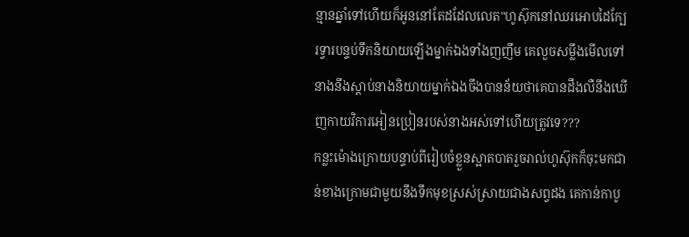ន្មានឆ្នាំទៅហើយក៏អូននៅតែដដែលលេត"ហូស៊ុកនៅឈរអោបដៃក្បែរទ្វារបន្ទប់ទឹកនិយាយឡើងម្នាក់ឯងទាំងញញឹម គេលួចសម្លឹងមើលទៅនាងនឹងស្ដាប់នាងនិយាយម្នាក់ឯងចឹងបានន័យថាគេបានដឹងលឺនឹងឃើញកាយវិការអៀនប្រៀនរបស់នាងអស់ទៅហើយត្រូវទេ???
កន្លះម៉ោងក្រោយបន្ទាប់ពីរៀបចំខ្លួនស្អាតបាតរួចរាល់ហូស៊ុកក៏ចុះមកជាន់ខាងក្រោមជាមួយនឹងទឹកមុខស្រស់ស្រាយជាងសព្វដង គេកាន់កាបូ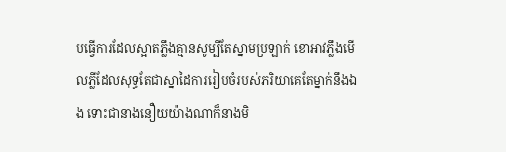បធ្វើការដែលស្អាតភ្លឹងគ្មានសូម្បីតែស្នាមប្រឡាក់ ខោអាវភ្លឹងមើលភ្លីដែលសុទ្ធតែជាស្នាដៃការរៀបចំរបស់ភរិយាគេតែម្នាក់នឹងឯង ទោះជានាងនឿយយ៉ាងណាក៏នាងមិ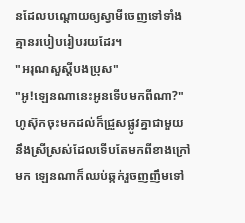នដែលបណ្ដោយឲ្យស្វាមីចេញទៅទាំងគ្មានរបៀបរៀបរយដែរ។
"អរុណសួស្ដីបងប្រុស"
"អូ!ឡេនណានេះអូនទើបមកពីណា?"ហូស៊ុកចុះមកដល់ក៏ជ្រួសផ្លូវគ្នាជាមួយនឹងស្រីស្រស់ដែលទើបតែមកពីខាងក្រៅមក ឡេនណាក៏ឈប់ឆ្កក់រួចញញឹមទៅ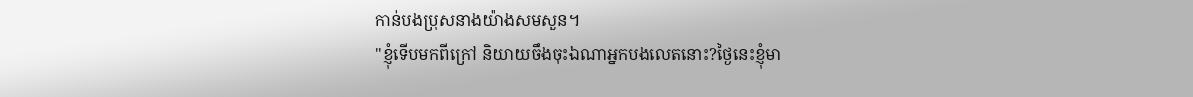កាន់បងប្រុសនាងយ៉ាងសមសួន។
"ខ្ញុំទើបមកពីក្រៅ និយាយចឹងចុះឯណាអ្នកបងលេតនោះ?ថ្ងៃនេះខ្ញុំមា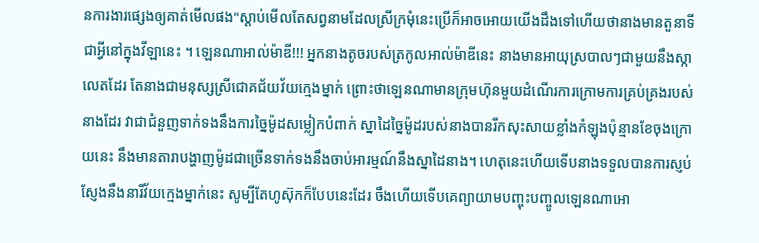នការងារផ្សេងឲ្យគាត់មើលផង"ស្ដាប់មើលតែសព្វនាមដែលស្រីក្រមុំនេះប្រើក៏អាចអោយយើងដឹងទៅហើយថានាងមានតួនាទីជាអ្វីនៅក្នុងវីឡានេះ ។ ឡេនណាអាល់ម៉ាឌី!!! អ្នកនាងតូចរបស់ត្រកូលអាល់ម៉ាឌីនេះ នាងមានអាយុស្របាលៗជាមួយនឹងស្កាលេតដែរ តែនាងជាមនុស្សស្រីជោគជ័យវ័យក្មេងម្នាក់ ព្រោះថាឡេនណាមានក្រុមហ៊ុនមួយដំណើរការក្រោមការគ្រប់គ្រងរបស់នាងដែរ វាជាជំនួញទាក់ទងនឹងការច្នៃម៉ូដសម្លៀកបំពាក់ ស្នាដៃច្នៃម៉ូដរបស់នាងបានរីកសុះសាយខ្លាំងកំឡុងប៉ុន្មានខែចុងក្រោយនេះ នឹងមានតារាបង្ហាញម៉ូដជាច្រើនទាក់ទងនឹងចាប់អារម្មណ៍នឹងស្នាដៃនាង។ ហេតុនេះហើយទើបនាងទទួលបានការស្ញប់ស្ញែងនឹងនារីវ័យក្មេងម្នាក់នេះ សូម្បីតែហូស៊ុកក៏បែបនេះដែរ ចឹងហើយទើបគេព្យាយាមបញ្ចុះបញ្ចូលឡេនណាអោ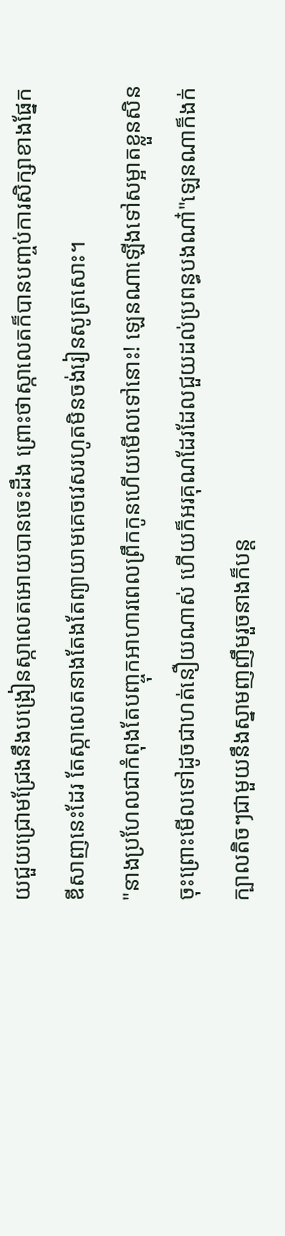យជួយជ្រោមជ្រែងនឹងបង្រៀនស្កាលេតអោយបានចេះដឹង ព្រោះថាស្កាលេតក៏បានបញ្ចប់ការសិក្សាខាងផ្នែកឌីសាញនេះដែរ តែស្កាលេតនាងតែងតែព្យាយាមគេចវេសរហូតមិនចង់រៀនសូត្រសោះ។
"នាងប្រហែលជាកំពុងតែបញ្ចុកអាហារពេលព្រឹកកូនហើយមើលទៅនោះ! ឡេនណាឡើងទៅសម្អាតខ្លួនសិនចុះព្រោះមើលទៅដូចជាហត់នឿយណាស់ ហើយក៏អរគុណដែរដែលជួយដល់ប្រពន្ធបងណា៎"ឡេនណាក៏ងក់ក្បាលតិចៗជាមួយនឹងស្នាមញញឹមរួចនាងក៏បន្ត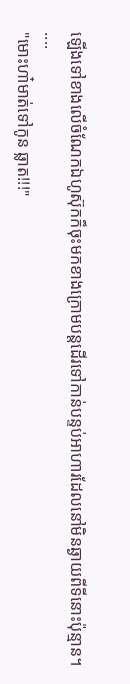ឡើងទៅខាងលើចំណែកឯហូស៊ុកក៏ចុះមកខាងក្រោមបន្តដើរទៅកាន់បន្ទប់អាហារដែលនៅមិនឆ្ងាយពីទីនោះប៉ុន្មាន។
....
"មោះហា៎មាត់ទៅកូន ឆ្លាត!!!"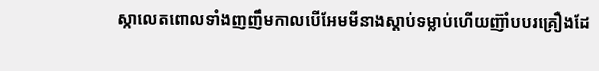ស្កាលេតពោលទាំងញញឹមកាលបើអែមមីនាងស្ដាប់ទម្លាប់ហើយញ៊ាំបបរគ្រឿងដែ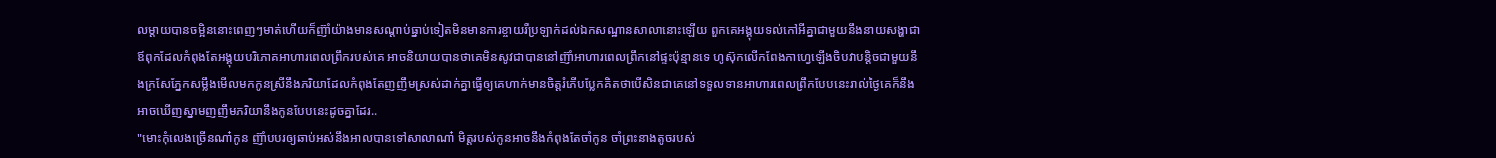លម្ដាយបានចម្អិននោះពេញៗមាត់ហើយក៏ញ៊ាំយ៉ាងមានសណ្ដាប់ធ្នាប់ទៀតមិនមានការខ្ចាយរឺប្រឡាក់ដល់ឯកសណ្ឋានសាលានោះឡើយ ពួកគេអង្គុយទល់កៅអីគ្នាជាមួយនឹងនាយសង្ហាជាឪពុកដែលកំពុងតែអង្គុយបរិភោគអាហារពេលព្រឹករបស់គេ អាចនិយាយបានថាគេមិនសូវជាបាននៅញ៊ាំអាហារពេលព្រឹកនៅផ្ទះប៉ុន្មានទេ ហូស៊ុកលើកពែងកាហ្វេឡើងចិបវាបន្តិចជាមួយនឹងក្រសែភ្នែកសម្លឹងមើលមកកូនស្រីនឹងភរិយាដែលកំពុងតែញញឹមស្រស់ដាក់គ្នាធ្វើឲ្យគេហាក់មានចិត្តរំភើបប្លែកគិតថាបើសិនជាគេនៅទទួលទានអាហារពេលព្រឹកបែបនេះរាល់ថ្ងៃគេក៏នឹងអាចឃើញស្នាមញញឹមភរិយានឹងកូនបែបនេះដូចគ្នាដែរ..
"មោះកុំលេងច្រើនណា៎កូន ញ៊ាំបបរឲ្យឆាប់អស់នឹងអាលបានទៅសាលាណា៎ មិត្តរបស់កូនអាចនឹងកំពុងតែចាំកូន ចាំព្រះនាងតូចរបស់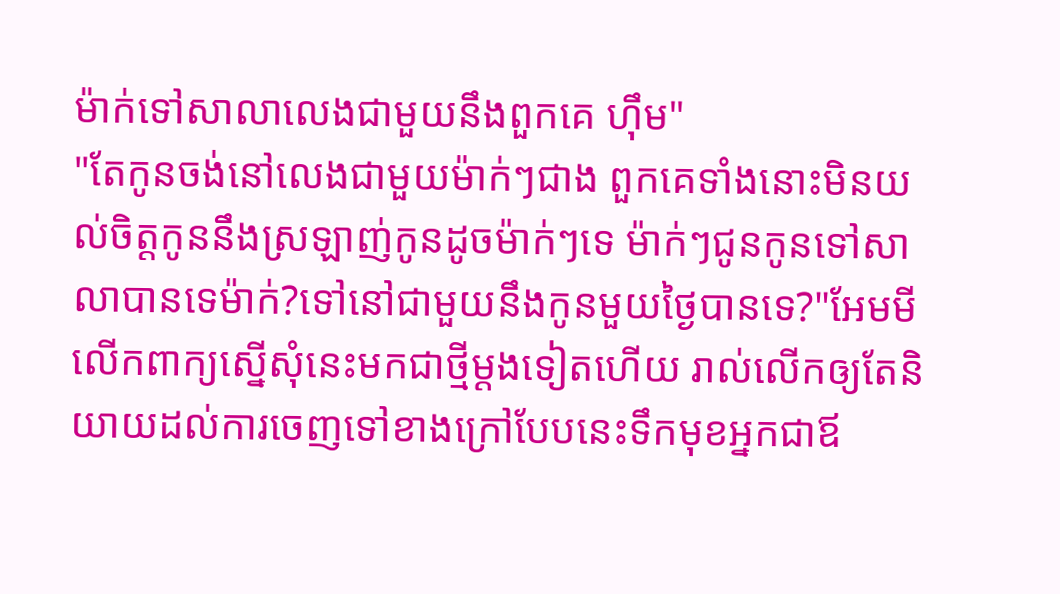ម៉ាក់ទៅសាលាលេងជាមួយនឹងពួកគេ ហ៊ឹម"
"តែកូនចង់នៅលេងជាមួយម៉ាក់ៗជាង ពួកគេទាំងនោះមិនយល់ចិត្តកូននឹងស្រឡាញ់កូនដូចម៉ាក់ៗទេ ម៉ាក់ៗជូនកូនទៅសាលាបានទេម៉ាក់?ទៅនៅជាមួយនឹងកូនមួយថ្ងៃបានទេ?"អែមមីលើកពាក្យស្នើសុំនេះមកជាថ្មីម្ដងទៀតហើយ រាល់លើកឲ្យតែនិយាយដល់ការចេញទៅខាងក្រៅបែបនេះទឹកមុខអ្នកជាឪ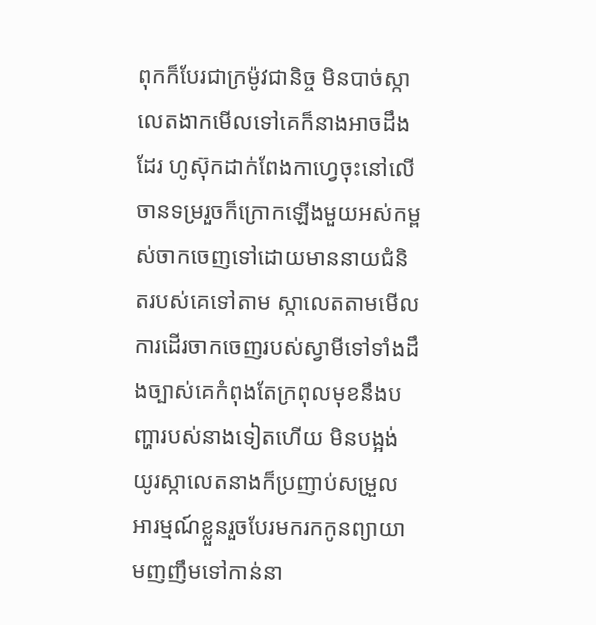ពុកក៏បែរជាក្រម៉ូវជានិច្ច មិនបាច់ស្កាលេតងាកមើលទៅគេក៏នាងអាចដឹងដែរ ហូស៊ុកដាក់ពែងកាហ្វេចុះនៅលើចានទម្ររួចក៏ក្រោកឡើងមួយអស់កម្ពស់ចាកចេញទៅដោយមាននាយជំនិតរបស់គេទៅតាម ស្កាលេតតាមមើលការដើរចាកចេញរបស់ស្វាមីទៅទាំងដឹងច្បាស់គេកំពុងតែក្រពុលមុខនឹងបញ្ហារបស់នាងទៀតហើយ មិនបង្អង់យូរស្កាលេតនាងក៏ប្រញាប់សម្រួលអារម្មណ៍ខ្លួនរួចបែរមករកកូនព្យាយាមញញឹមទៅកាន់នា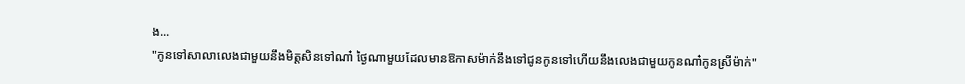ង...
"កូនទៅសាលាលេងជាមួយនឹងមិត្តសិនទៅណា៎ ថ្ងៃណាមួយដែលមានឱកាសម៉ាក់នឹងទៅជូនកូនទៅហើយនឹងលេងជាមួយកូនណា៎កូនស្រីម៉ាក់"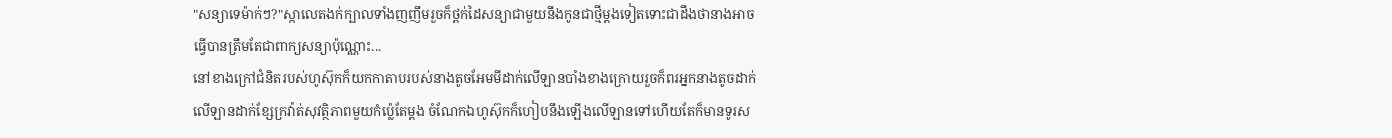"សន្យាទេម៉ាក់ៗ?"ស្កាលេតងក់ក្បាលទាំងញញឹមរួចក៏ថ្ពក់ដៃសន្យាជាមួយនឹងកូនជាថ្មីម្ដងទៀតទោះជាដឹងថានាងអាចធ្វើបានត្រឹមតែជាពាក្យសន្យាប៉ុណ្ណោះ...
នៅខាងក្រៅជំនិតរបស់ហូស៊ុកក៏យកកាតាបរបស់នាងតូចអែមមីដាក់លើឡានបាំងខាងក្រោយរួចក៏ពរអ្នកនាងតូចដាក់លើឡានដាក់ខ្សែក្រវ៉ាត់សុវត្ថិភាពមួយកំប៉្លេតែម្ដង ចំណែកឯហូស៊ុកក៏ហៀបនឹងឡើងលើឡានទៅហើយតែក៏មានទូរស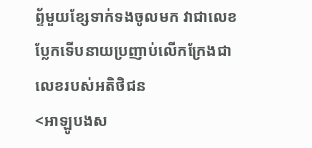ព្ទ័មួយខ្សែទាក់ទងចូលមក វាជាលេខប្លែកទើបនាយប្រញាប់លើកក្រែងជាលេខរបស់អតិថិជន
<អាឡូបងស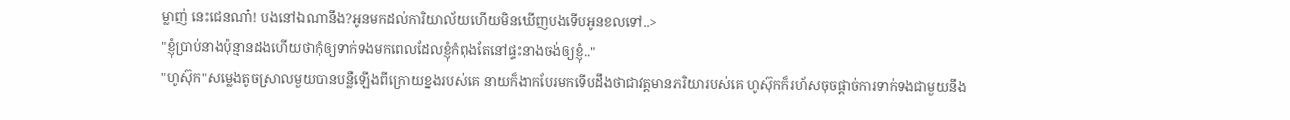ម្លាញ់ នេះជេនណា៎! បងនៅឯណានឹង?អូនមកដល់ការិយាល័យហើយមិនឃើញបងទើបអូនខលទៅ..>
"ខ្ញុំប្រាប់នាងប៉ុន្មានដងហើយថាកុំឲ្យទាក់ទងមកពេលដែលខ្ញុំកំពុងតែនៅផ្ទះនាងចង់ឲ្យខ្ញុំ.."
"ហូស៊ុក"សម្លេងតូចស្រាលមួយបានបន្លឺឡើងពីក្រោយខ្នងរបស់គេ នាយក៏ងាកបែរមកទើបដឹងថាជាវត្តមានភរិយារបស់គេ ហូស៊ុកក៏រហ័សចុចផ្ដាច់ការទាក់ទងជាមួយនឹង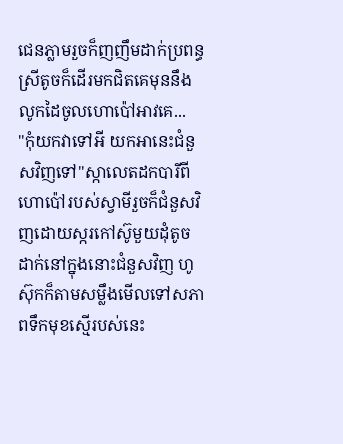ជេនភ្លាមរួចក៏ញញឹមដាក់ប្រពន្ធ ស្រីតូចក៏ដើរមកជិតគេមុននឹងលូកដៃចូលហោប៉ៅអាវគេ...
"កុំយកវាទៅអី យកអានេះជំនួសវិញទៅ"ស្កាលេតដកបារីពីហោប៉ៅរបស់ស្វាមីរួចក៏ជំនួសវិញដោយស្ករកៅស៊ូមួយដុំតូចដាក់នៅក្នុងនោះជំនួសវិញ ហូស៊ុកក៏តាមសម្លឹងមើលទៅសភាពទឹកមុខស្មើរបស់នេះ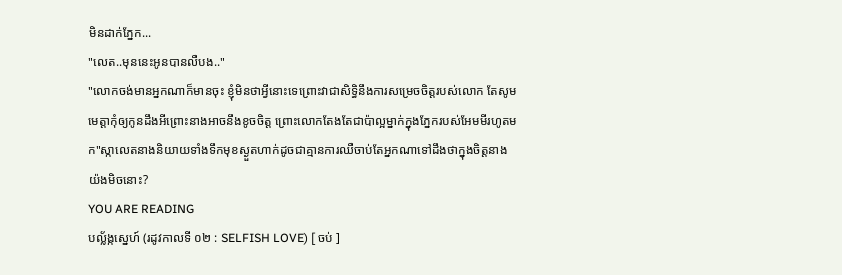មិនដាក់ភ្នែក...
"លេត..មុននេះអូនបានលឺបង.."
"លោកចង់មានអ្នកណាក៏មានចុះ ខ្ញុំមិនថាអ្វីនោះទេព្រោះវាជាសិទ្ធិនឹងការសម្រេចចិត្តរបស់លោក តែសូមមេត្តាកុំឲ្យកូនដឹងអីព្រោះនាងអាចនឹងខូចចិត្ត ព្រោះលោកតែងតែជាប៉ាល្អម្នាក់ក្នុងភ្នែករបស់អែមមីរហូតមក"ស្កាលេតនាងនិយាយទាំងទឹកមុខស្ងួតហាក់ដូចជាគ្មានការឈឺចាប់តែអ្នកណាទៅដឹងថាក្នុងចិត្តនាងយ៉ងមិចនោះ?
YOU ARE READING
បល្ល័ង្កស្នេហ៍ (រដូវកាលទី ០២ : SELFISH LOVE) [ ចប់ ]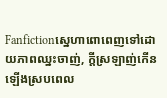Fanfictionស្នេហាពោពេញទៅដោយភាពឈ្នះចាញ់, ក្តីស្រឡាញ់កើនឡើងស្របពេល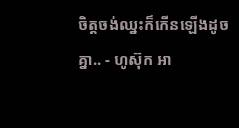ចិត្តចង់ឈ្នះក៏កើនឡើងដូចគ្នា.. - ហូស៊ុក អា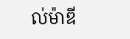ល់ម៉ាឌី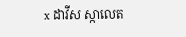x ដាវីស ស្កាលេត